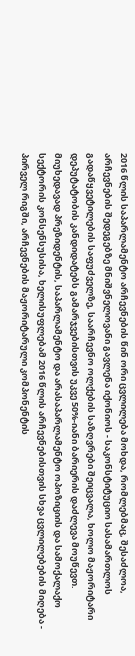2016 წლის საპარლამენტო არჩევნების წინ ორი ცვლილება მოხდა, რომლებმაც, შესაძლოა, არჩევნების შედეგებზე მნიშვნელოვანი გავლენა იქონიოს - საკონსტიტუციო სასამართლოს გადაწყვეტილების საფუძველზე, საარჩევნო ოლქების საზღვრები შეიცვალა, ხოლო მაჟორიტარი დეპუტატობის კანდიდატებს გამარჯვებისთვის უკვე 50%-იანი ბარიერის დაძლევა მოუწევთ.
მიუხედავად პრეზიდენტის, საპარლამენტო და არასაპარლამენტო ოპოზიციის და სამოქალაქო სექტორის კონსენსუსისა, ხელისუფლებამ 2016 წლის არჩევნებისთვის სხვა ცვლილებების მიღება - პირველ რიგში, არჩევნების მაჟორიტარული კომპონენტის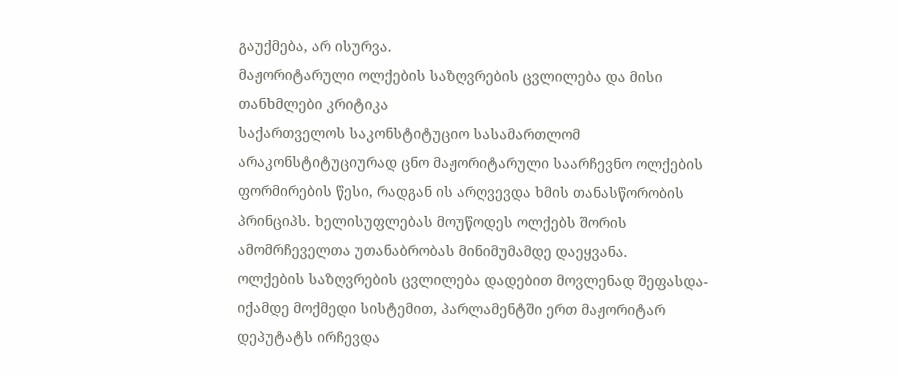გაუქმება, არ ისურვა.
მაჟორიტარული ოლქების საზღვრების ცვლილება და მისი თანხმლები კრიტიკა
საქართველოს საკონსტიტუციო სასამართლომ არაკონსტიტუციურად ცნო მაჟორიტარული საარჩევნო ოლქების ფორმირების წესი, რადგან ის არღვევდა ხმის თანასწორობის პრინციპს. ხელისუფლებას მოუწოდეს ოლქებს შორის ამომრჩეველთა უთანაბრობას მინიმუმამდე დაეყვანა.
ოლქების საზღვრების ცვლილება დადებით მოვლენად შეფასდა- იქამდე მოქმედი სისტემით, პარლამენტში ერთ მაჟორიტარ დეპუტატს ირჩევდა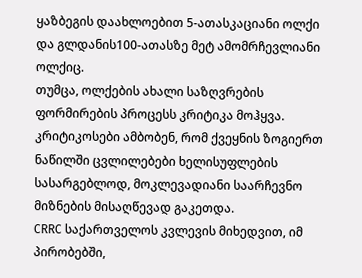ყაზბეგის დაახლოებით 5-ათასკაციანი ოლქი და გლდანის100-ათასზე მეტ ამომრჩევლიანი ოლქიც.
თუმცა, ოლქების ახალი საზღვრების ფორმირების პროცესს კრიტიკა მოჰყვა. კრიტიკოსები ამბობენ, რომ ქვეყნის ზოგიერთ ნაწილში ცვლილებები ხელისუფლების სასარგებლოდ, მოკლევადიანი საარჩევნო მიზნების მისაღწევად გაკეთდა.
CRRC საქართველოს კვლევის მიხედვით, იმ პირობებში,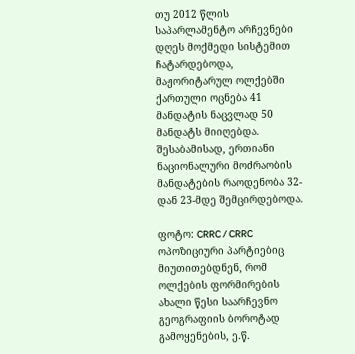თუ 2012 წლის საპარლამენტო არჩევნები დღეს მოქმედი სისტემით ჩატარდებოდა, მაჟორიტარულ ოლქებში ქართული ოცნება 41 მანდატის ნაცვლად 50 მანდატს მიიღებდა. შესაბამისად, ერთიანი ნაციონალური მოძრაობის მანდატების რაოდენობა 32-დან 23-მდე შემცირდებოდა.

ფოტო: CRRC / CRRC
ოპოზიციური პარტიებიც მიუთითებდნენ, რომ ოლქების ფორმირების ახალი წესი საარჩევნო გეოგრაფიის ბოროტად გამოყენების, ე.წ.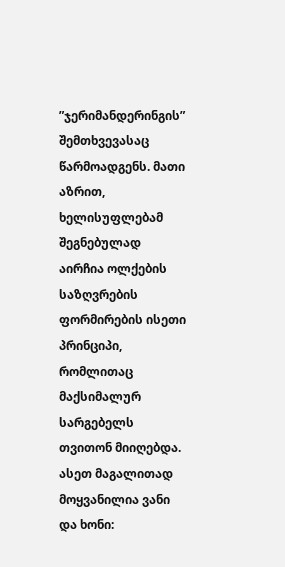”ჯერიმანდერინგის” შემთხვევასაც წარმოადგენს. მათი აზრით, ხელისუფლებამ შეგნებულად აირჩია ოლქების საზღვრების ფორმირების ისეთი პრინციპი, რომლითაც მაქსიმალურ სარგებელს თვითონ მიიღებდა.
ასეთ მაგალითად მოყვანილია ვანი და ხონი: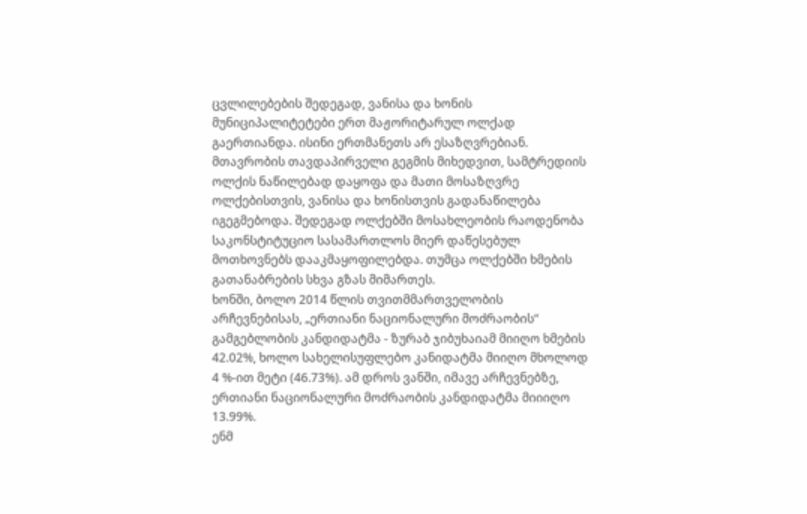ცვლილებების შედეგად, ვანისა და ხონის მუნიციპალიტეტები ერთ მაჟორიტარულ ოლქად გაერთიანდა. ისინი ერთმანეთს არ ესაზღვრებიან. მთავრობის თავდაპირველი გეგმის მიხედვით, სამტრედიის ოლქის ნაწილებად დაყოფა და მათი მოსაზღვრე ოლქებისთვის, ვანისა და ხონისთვის გადანაწილება იგეგმებოდა. შედეგად ოლქებში მოსახლეობის რაოდენობა საკონსტიტუციო სასამართლოს მიერ დაწესებულ მოთხოვნებს დააკმაყოფილებდა. თუმცა ოლქებში ხმების გათანაბრების სხვა გზას მიმართეს.
ხონში, ბოლო 2014 წლის თვითმმართველობის არჩევნებისას, „ერთიანი ნაციონალური მოძრაობის“ გამგებლობის კანდიდატმა - ზურაბ ჯიბუხაიამ მიიღო ხმების 42.02%, ხოლო სახელისუფლებო კანიდატმა მიიღო მხოლოდ 4 %-ით მეტი (46.73%). ამ დროს ვანში, იმავე არჩევნებზე, ერთიანი ნაციონალური მოძრაობის კანდიდატმა მიიიღო 13.99%.
ენმ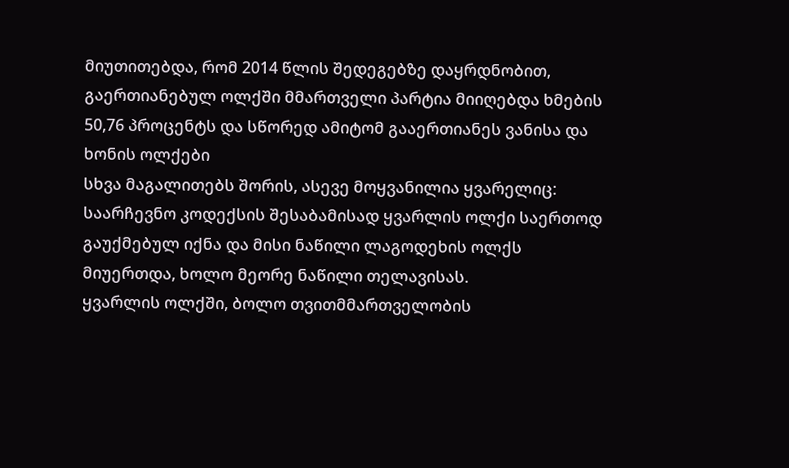მიუთითებდა, რომ 2014 წლის შედეგებზე დაყრდნობით, გაერთიანებულ ოლქში მმართველი პარტია მიიღებდა ხმების 50,76 პროცენტს და სწორედ ამიტომ გააერთიანეს ვანისა და ხონის ოლქები
სხვა მაგალითებს შორის, ასევე მოყვანილია ყვარელიც:
საარჩევნო კოდექსის შესაბამისად ყვარლის ოლქი საერთოდ გაუქმებულ იქნა და მისი ნაწილი ლაგოდეხის ოლქს მიუერთდა, ხოლო მეორე ნაწილი თელავისას.
ყვარლის ოლქში, ბოლო თვითმმართველობის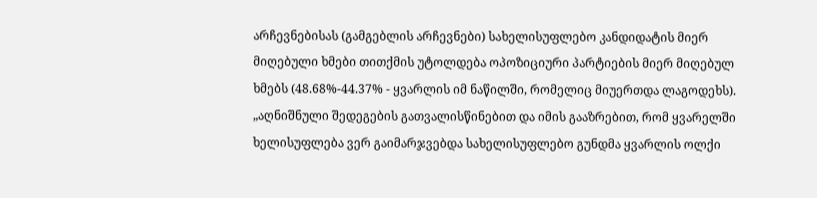არჩევნებისას (გამგებლის არჩევნები) სახელისუფლებო კანდიდატის მიერ მიღებული ხმები თითქმის უტოლდება ოპოზიციური პარტიების მიერ მიღებულ ხმებს (48.68%-44.37% - ყვარლის იმ ნაწილში, რომელიც მიუერთდა ლაგოდეხს).
„აღნიშნული შედეგების გათვალისწინებით და იმის გააზრებით, რომ ყვარელში ხელისუფლება ვერ გაიმარჯვებდა სახელისუფლებო გუნდმა ყვარლის ოლქი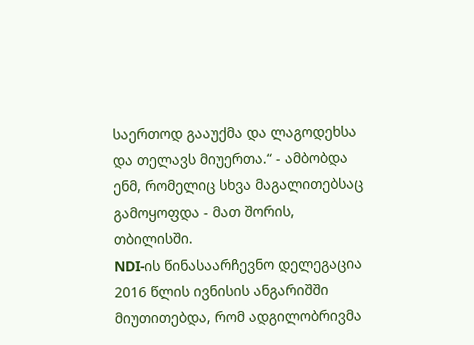საერთოდ გააუქმა და ლაგოდეხსა და თელავს მიუერთა.“ - ამბობდა ენმ, რომელიც სხვა მაგალითებსაც გამოყოფდა - მათ შორის, თბილისში.
NDI-ის წინასაარჩევნო დელეგაცია 2016 წლის ივნისის ანგარიშში მიუთითებდა, რომ ადგილობრივმა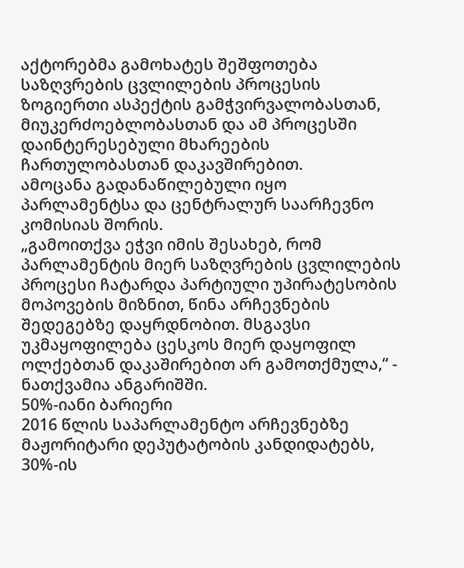აქტორებმა გამოხატეს შეშფოთება საზღვრების ცვლილების პროცესის ზოგიერთი ასპექტის გამჭვირვალობასთან, მიუკერძოებლობასთან და ამ პროცესში დაინტერესებული მხარეების ჩართულობასთან დაკავშირებით.
ამოცანა გადანაწილებული იყო პარლამენტსა და ცენტრალურ საარჩევნო კომისიას შორის.
„გამოითქვა ეჭვი იმის შესახებ, რომ პარლამენტის მიერ საზღვრების ცვლილების პროცესი ჩატარდა პარტიული უპირატესობის მოპოვების მიზნით, წინა არჩევნების შედეგებზე დაყრდნობით. მსგავსი უკმაყოფილება ცესკოს მიერ დაყოფილ ოლქებთან დაკაშირებით არ გამოთქმულა,“ - ნათქვამია ანგარიშში.
50%-იანი ბარიერი
2016 წლის საპარლამენტო არჩევნებზე მაჟორიტარი დეპუტატობის კანდიდატებს, 30%-ის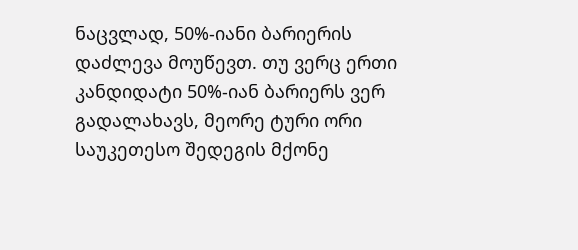ნაცვლად, 50%-იანი ბარიერის დაძლევა მოუწევთ. თუ ვერც ერთი კანდიდატი 50%-იან ბარიერს ვერ გადალახავს, მეორე ტური ორი საუკეთესო შედეგის მქონე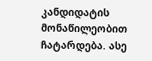კანდიდატის მონაწილეობით ჩატარდება. ასე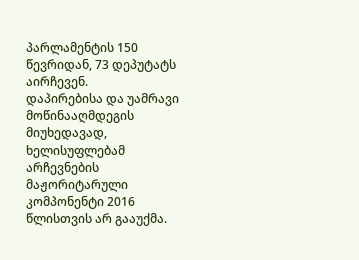პარლამენტის 150 წევრიდან, 73 დეპუტატს აირჩევენ.
დაპირებისა და უამრავი მოწინააღმდეგის მიუხედავად, ხელისუფლებამ არჩევნების მაჟორიტარული კომპონენტი 2016 წლისთვის არ გააუქმა.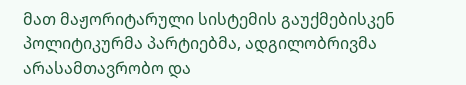მათ მაჟორიტარული სისტემის გაუქმებისკენ პოლიტიკურმა პარტიებმა, ადგილობრივმა არასამთავრობო და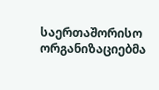საერთაშორისო ორგანიზაციებმა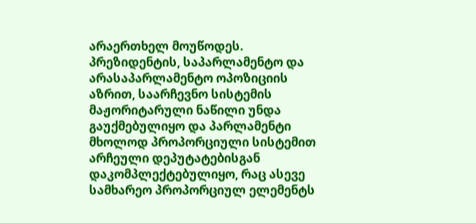არაერთხელ მოუწოდეს.
პრეზიდენტის, საპარლამენტო და არასაპარლამენტო ოპოზიციის აზრით, საარჩევნო სისტემის მაჟორიტარული ნაწილი უნდა გაუქმებულიყო და პარლამენტი მხოლოდ პროპორციული სისტემით არჩეული დეპუტატებისგან დაკომპლექტებულიყო, რაც ასევე სამხარეო პროპორციულ ელემენტს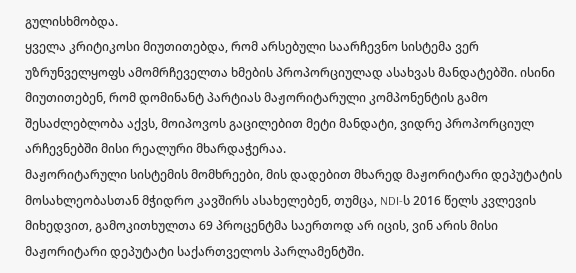გულისხმობდა.
ყველა კრიტიკოსი მიუთითებდა, რომ არსებული საარჩევნო სისტემა ვერ უზრუნველყოფს ამომრჩეველთა ხმების პროპორციულად ასახვას მანდატებში. ისინი მიუთითებენ, რომ დომინანტ პარტიას მაჟორიტარული კომპონენტის გამო შესაძლებლობა აქვს, მოიპოვოს გაცილებით მეტი მანდატი, ვიდრე პროპორციულ არჩევნებში მისი რეალური მხარდაჭერაა.
მაჟორიტარული სისტემის მომხრეები, მის დადებით მხარედ მაჟორიტარი დეპუტატის მოსახლეობასთან მჭიდრო კავშირს ასახელებენ, თუმცა, NDI-ს 2016 წელს კვლევის მიხედვით, გამოკითხულთა 69 პროცენტმა საერთოდ არ იცის, ვინ არის მისი მაჟორიტარი დეპუტატი საქართველოს პარლამენტში.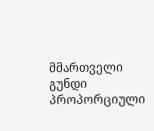მმართველი გუნდი პროპორციული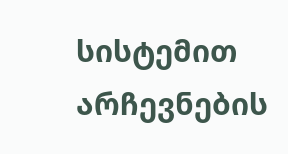სისტემით არჩევნების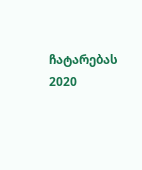ჩატარებას 2020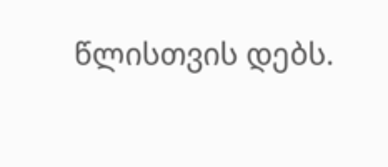წლისთვის დებს.